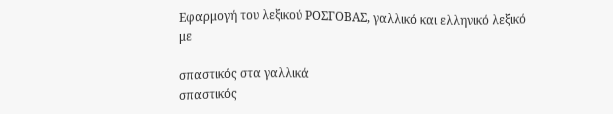Εφαρμογή του λεξικού ΡΟΣΓΟΒΑΣ, γαλλικό και ελληνικό λεξικό με

σπαστικός στα γαλλικά
σπαστικός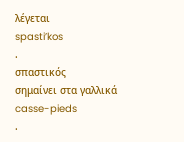λέγεται
spasti’kos
.
σπαστικός
σημαίνει στα γαλλικά
casse-pieds
.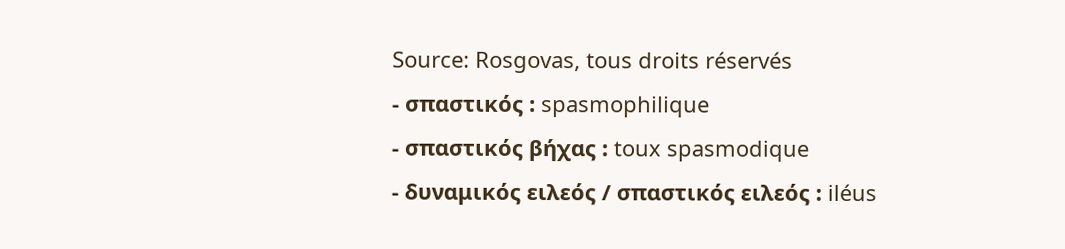Source: Rosgovas, tous droits réservés
- σπαστικός : spasmophilique
- σπαστικός βήχας : toux spasmodique
- δυναμικός ειλεός / σπαστικός ειλεός : iléus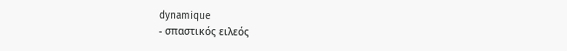dynamique
- σπαστικός ειλεός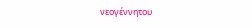νεογέννητου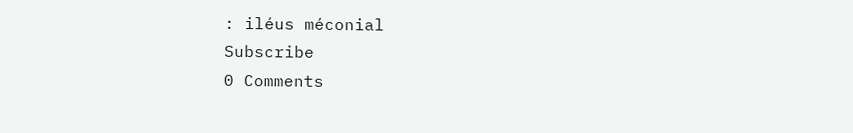: iléus méconial
Subscribe
0 Comments